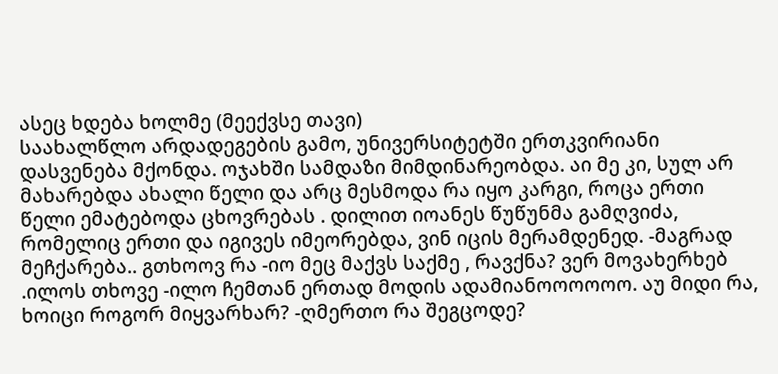ასეც ხდება ხოლმე (მეექვსე თავი)
საახალწლო არდადეგების გამო, უნივერსიტეტში ერთკვირიანი დასვენება მქონდა. ოჯახში სამდაზი მიმდინარეობდა. აი მე კი, სულ არ მახარებდა ახალი წელი და არც მესმოდა რა იყო კარგი, როცა ერთი წელი ემატებოდა ცხოვრებას . დილით იოანეს წუწუნმა გამღვიძა, რომელიც ერთი და იგივეს იმეორებდა, ვინ იცის მერამდენედ. -მაგრად მეჩქარება.. გთხოოვ რა -იო მეც მაქვს საქმე , რავქნა? ვერ მოვახერხებ .ილოს თხოვე -ილო ჩემთან ერთად მოდის ადამიანოოოოოო. აუ მიდი რა, ხოიცი როგორ მიყვარხარ? -ღმერთო რა შეგცოდე?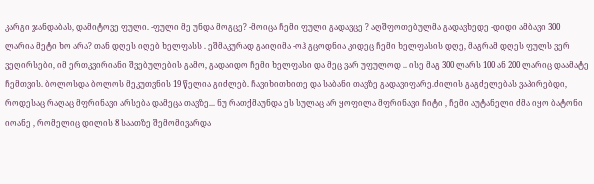კარგი ჯანდაბას, დამიტოვე ფული. -ფული მე უნდა მოგცე? -მოიცა ჩემი ფული გადავცე ? აღშფოთებულმა გადავხედე -დიდი ამბავი 300 ლარია მეტი ხო არა? თან დღეს იღებ ხელფასს . ეშმაკურად გაიღიმა -ოჰ გცოდნია კიდეც ჩემი ხელფასის დღე, მაგრამ დღეს ფულს ვერ ვეღირსები, იმ ერთკვირიანი შვებულების გამო, გადაიდო ჩემი ხელფასი და მეც ვარ უფულოდ .. ისე მაგ 300 ლარს 100 ან 200 ლარიც დაამატე ჩემთვის. ბოლოსდა ბოლოს მეკუთვნის 19 წელია გიძლებ. ჩავიხითხითე და საბანი თავზე გადავიფარე.ძილის გაგძელებას ვაპირებდი, როდესაც რაღაც მფრინავი არსება დამეცა თავზე... ნუ რათქმაუნდა ეს სულაც არ ყოფილა მფრინავი ჩიტი , ჩემი აუტანელი ძმა იყო ბატონი იოანე , რომელიც დილის 8 საათზე შემომივარდა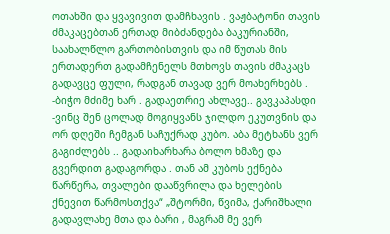ოთახში და ყვავივით დამჩხავის . ვაჟბატონი თავის ძმაკაცებთან ერთად მიბძანდება ბაკურიანში, საახალწლო გართობისთვის და იმ წუთას მის ერთადერთ გადამჩენელს მთხოვს თავის ძმაკაცს გადავცე ფული, რადგან თავად ვერ მოახერხებს . -ბიჭო მძიმე ხარ . გადაეთრიე ახლავე.. გავკაპასდი -ვინც შენ ცოლად მოგიყვანს ჯილდო ეკუთვნის და ორ დღეში ჩემგან საჩუქრად კუბო. აბა მეტხანს ვერ გაგიძლებს .. გადაიხარხარა ბოლო ხმაზე და გვერდით გადაგორდა . თან ამ კუბოს ექნება წარწერა, თვალები დააწვრილა და ხელების ქნევით წარმოსთქვა“ „შტორმი, წვიმა, ქარიშხალი გადავლახე მთა და ბარი , მაგრამ მე ვერ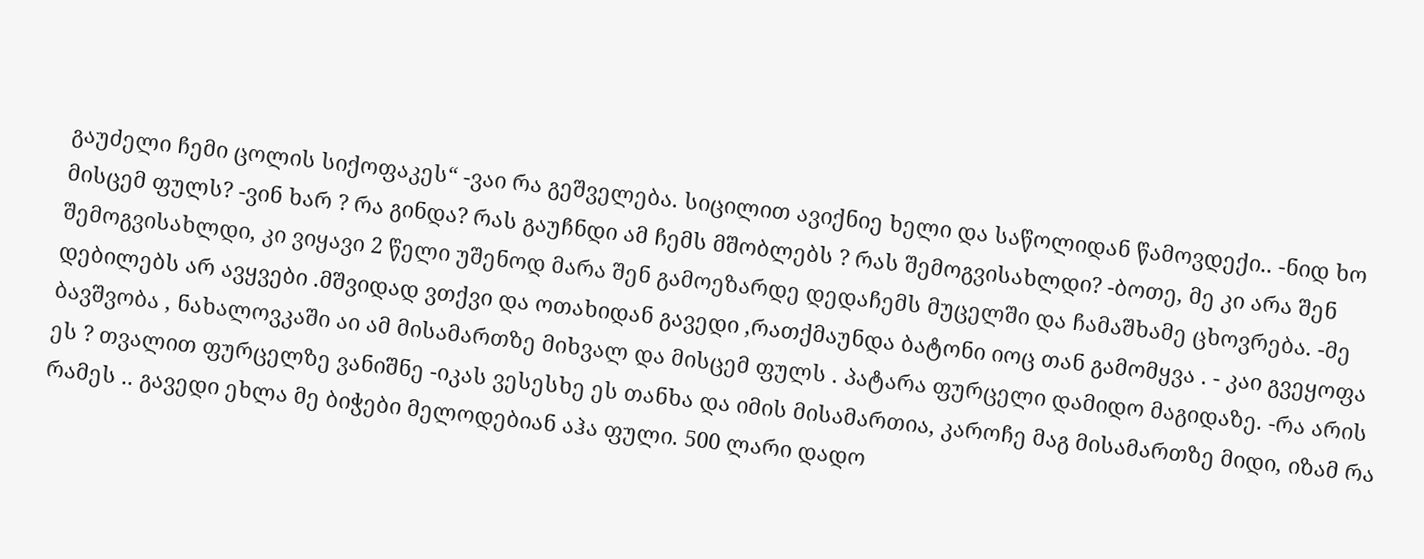გაუძელი ჩემი ცოლის სიქოფაკეს“ -ვაი რა გეშველება. სიცილით ავიქნიე ხელი და საწოლიდან წამოვდექი.. -ნიდ ხო მისცემ ფულს? -ვინ ხარ ? რა გინდა? რას გაუჩნდი ამ ჩემს მშობლებს ? რას შემოგვისახლდი? -ბოთე, მე კი არა შენ შემოგვისახლდი, კი ვიყავი 2 წელი უშენოდ მარა შენ გამოეზარდე დედაჩემს მუცელში და ჩამაშხამე ცხოვრება. -მე დებილებს არ ავყვები .მშვიდად ვთქვი და ოთახიდან გავედი ,რათქმაუნდა ბატონი იოც თან გამომყვა . - კაი გვეყოფა ბავშვობა , ნახალოვკაში აი ამ მისამართზე მიხვალ და მისცემ ფულს . პატარა ფურცელი დამიდო მაგიდაზე. -რა არის ეს ? თვალით ფურცელზე ვანიშნე -იკას ვესესხე ეს თანხა და იმის მისამართია, კაროჩე მაგ მისამართზე მიდი, იზამ რა რამეს .. გავედი ეხლა მე ბიჭები მელოდებიან აჰა ფული. 500 ლარი დადო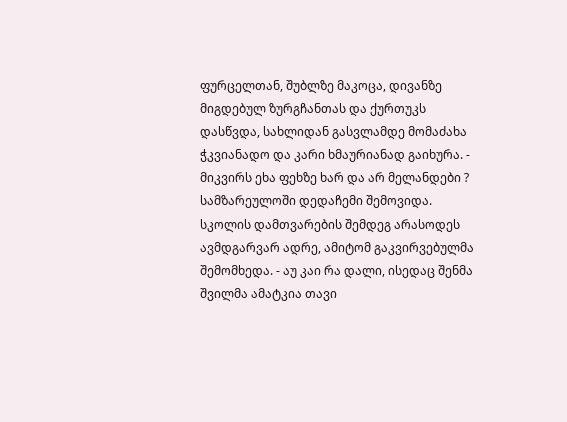ფურცელთან, შუბლზე მაკოცა, დივანზე მიგდებულ ზურგჩანთას და ქურთუკს დასწვდა, სახლიდან გასვლამდე მომაძახა ჭკვიანადო და კარი ხმაურიანად გაიხურა. - მიკვირს ეხა ფეხზე ხარ და არ მელანდები ? სამზარეულოში დედაჩემი შემოვიდა. სკოლის დამთვარების შემდეგ არასოდეს ავმდგარვარ ადრე, ამიტომ გაკვირვებულმა შემომხედა. - აუ კაი რა დალი, ისედაც შენმა შვილმა ამატკია თავი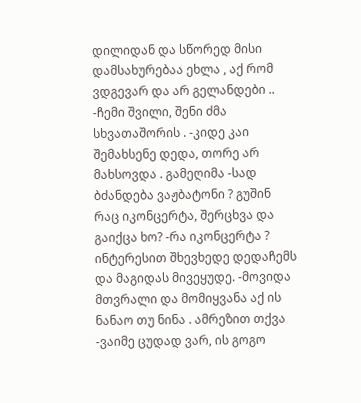დილიდან და სწორედ მისი დამსახურებაა ეხლა , აქ რომ ვდგევარ და არ გელანდები .. -ჩემი შვილი, შენი ძმა სხვათაშორის . -კიდე კაი შემახსენე დედა, თორე არ მახსოვდა . გამეღიმა -სად ბძანდება ვაჟბატონი ? გუშინ რაც იკონცერტა, შერცხვა და გაიქცა ხო? -რა იკონცერტა ? ინტერესით შხევხედე დედაჩემს და მაგიდას მივეყუდე. -მოვიდა მთვრალი და მომიყვანა აქ ის ნანაო თუ ნინა . ამრეზით თქვა -ვაიმე ცუდად ვარ, ის გოგო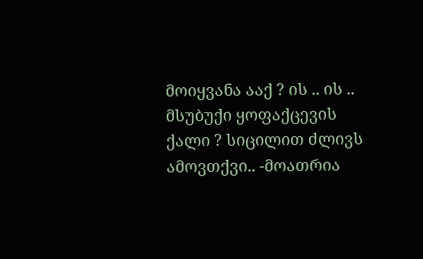მოიყვანა ააქ ? ის .. ის .. მსუბუქი ყოფაქცევის ქალი ? სიცილით ძლივს ამოვთქვი.. -მოათრია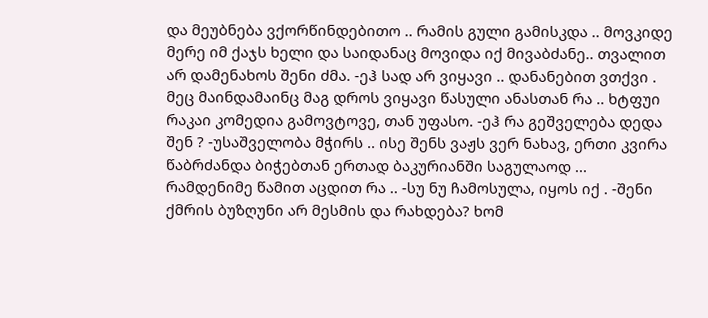და მეუბნება ვქორწინდებითო .. რამის გული გამისკდა .. მოვკიდე მერე იმ ქაჯს ხელი და საიდანაც მოვიდა იქ მივაბძანე.. თვალით არ დამენახოს შენი ძმა. -ეჰ სად არ ვიყავი .. დანანებით ვთქვი . მეც მაინდამაინც მაგ დროს ვიყავი წასული ანასთან რა .. ხტფუი რაკაი კომედია გამოვტოვე, თან უფასო. -ეჰ რა გეშველება დედა შენ ? -უსაშველობა მჭირს .. ისე შენს ვაჟს ვერ ნახავ, ერთი კვირა წაბრძანდა ბიჭებთან ერთად ბაკურიანში საგულაოდ ... რამდენიმე წამით აცდით რა .. -სუ ნუ ჩამოსულა, იყოს იქ . -შენი ქმრის ბუზღუნი არ მესმის და რახდება? ხომ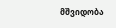მშვიდობა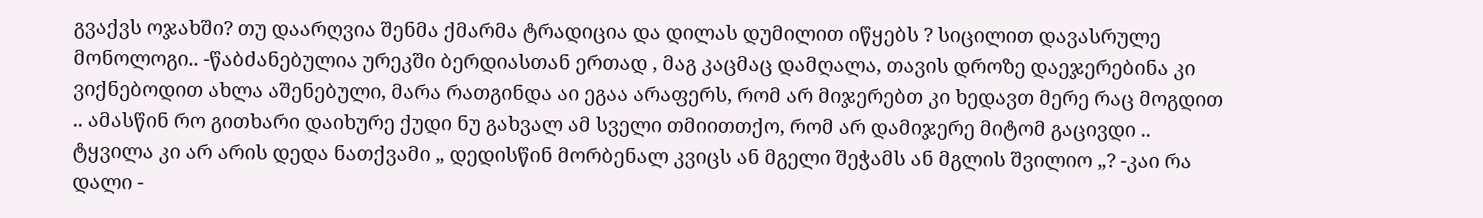გვაქვს ოჯახში? თუ დაარღვია შენმა ქმარმა ტრადიცია და დილას დუმილით იწყებს ? სიცილით დავასრულე მონოლოგი.. -წაბძანებულია ურეკში ბერდიასთან ერთად , მაგ კაცმაც დამღალა, თავის დროზე დაეჯერებინა კი ვიქნებოდით ახლა აშენებული, მარა რათგინდა აი ეგაა არაფერს, რომ არ მიჯერებთ კი ხედავთ მერე რაც მოგდით .. ამასწინ რო გითხარი დაიხურე ქუდი ნუ გახვალ ამ სველი თმიითთქო, რომ არ დამიჯერე მიტომ გაცივდი .. ტყვილა კი არ არის დედა ნათქვამი „ დედისწინ მორბენალ კვიცს ან მგელი შეჭამს ან მგლის შვილიო „? -კაი რა დალი -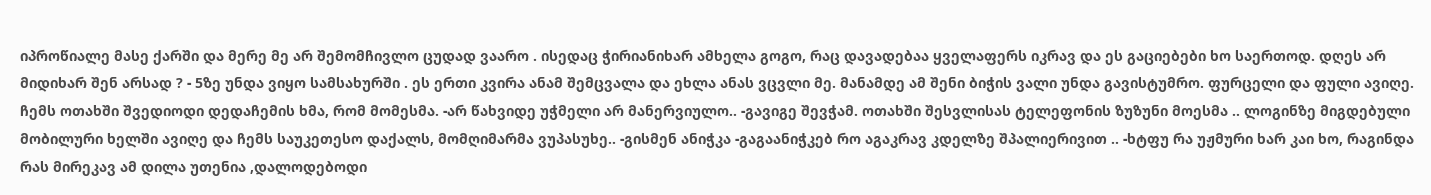იპროწიალე მასე ქარში და მერე მე არ შემომჩივლო ცუდად ვაარო . ისედაც ჭირიანიხარ ამხელა გოგო, რაც დავადებაა ყველაფერს იკრავ და ეს გაციებები ხო საერთოდ. დღეს არ მიდიხარ შენ არსად ? - 5ზე უნდა ვიყო სამსახურში . ეს ერთი კვირა ანამ შემცვალა და ეხლა ანას ვცვლი მე. მანამდე ამ შენი ბიჭის ვალი უნდა გავისტუმრო. ფურცელი და ფული ავიღე. ჩემს ოთახში შვედიოდი დედაჩემის ხმა, რომ მომესმა. -არ წახვიდე უჭმელი არ მანერვიულო.. -გავიგე შევჭამ. ოთახში შესვლისას ტელეფონის ზუზუნი მოესმა .. ლოგინზე მიგდებული მობილური ხელში ავიღე და ჩემს საუკეთესო დაქალს, მომღიმარმა ვუპასუხე.. -გისმენ ანიჭკა -გაგაანიჭკებ რო აგაკრავ კდელზე შპალიერივით .. -ხტფუ რა უჟმური ხარ კაი ხო, რაგინდა რას მირეკავ ამ დილა უთენია ,დალოდებოდი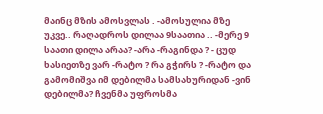მაინც მზის ამოსვლას . -ამოსულია მზე უკვე.. რაღადროს დილაა 9საათია .. -მერე 9 საათი დილა არაა? -არა -რაგინდა ? - ცუდ ხასიეთზე ვარ -რატო ? რა გჭირს ? -რატო და გამომიშვა იმ დებილმა სამსახურიდან -ვინ დებილმა? ჩვენმა უფროსმა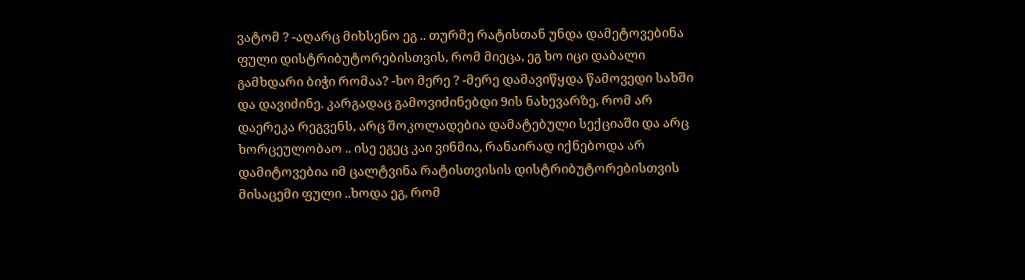ვატომ ? -აღარც მიხსენო ეგ .. თურმე რატისთან უნდა დამეტოვებინა ფული დისტრიბუტორებისთვის, რომ მიეცა, ეგ ხო იცი დაბალი გამხდარი ბიჭი რომაა? -ხო მერე ? -მერე დამავიწყდა წამოვედი სახში და დავიძინე. კარგადაც გამოვიძინებდი 9ის ნახევარზე, რომ არ დაერეკა რეგვენს, არც შოკოლადებია დამატებული სექციაში და არც ხორცეულობაო .. ისე ეგეც კაი ვინმია, რანაირად იქნებოდა არ დამიტოვებია იმ ცალტვინა რატისთვისის დისტრიბუტორებისთვის მისაცემი ფული ..ხოდა ეგ, რომ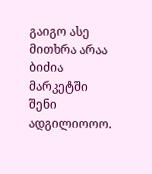გაიგო ასე მითხრა არაა ბიძია მარკეტში შენი ადგილიოოო.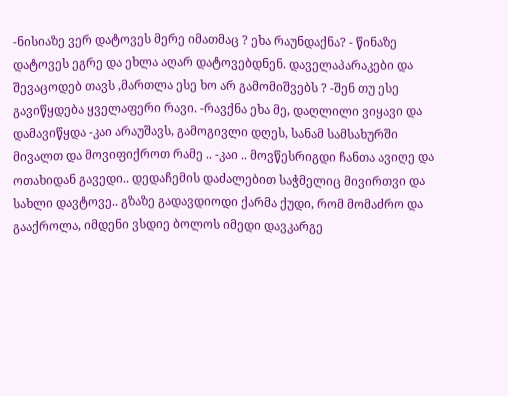-ნისიაზე ვერ დატოვეს მერე იმათმაც ? ეხა რაუნდაქნა? - წინაზე დატოვეს ეგრე და ეხლა აღარ დატოვებდნენ. დაველაპარაკები და შევაცოდებ თავს ,მართლა ესე ხო არ გამომიშვებს ? -შენ თუ ესე გავიწყდება ყველაფერი რავი. -რავქნა ეხა მე, დაღლილი ვიყავი და დამავიწყდა -კაი არაუშავს, გამოგივლი დღეს, სანამ სამსახურში მივალთ და მოვიფიქროთ რამე .. -კაი .. მოვწესრიგდი ჩანთა ავიღე და ოთახიდან გავედი.. დედაჩემის დაძალებით საჭმელიც მივირთვი და სახლი დავტოვე.. გზაზე გადავდიოდი ქარმა ქუდი, რომ მომაძრო და გააქროლა, იმდენი ვსდიე ბოლოს იმედი დავკარგე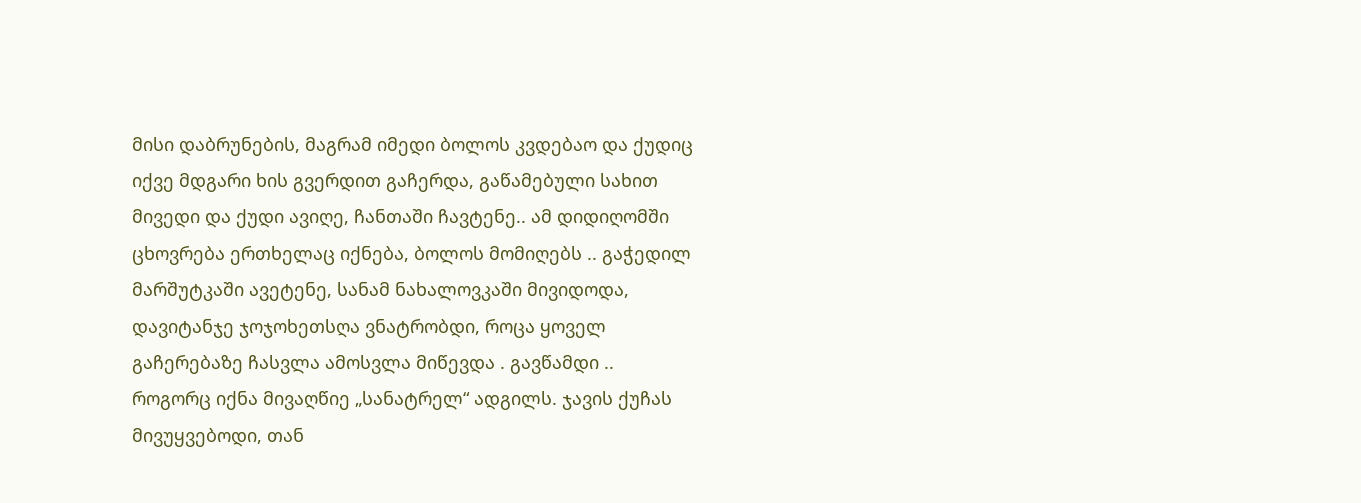მისი დაბრუნების, მაგრამ იმედი ბოლოს კვდებაო და ქუდიც იქვე მდგარი ხის გვერდით გაჩერდა, გაწამებული სახით მივედი და ქუდი ავიღე, ჩანთაში ჩავტენე.. ამ დიდიღომში ცხოვრება ერთხელაც იქნება, ბოლოს მომიღებს .. გაჭედილ მარშუტკაში ავეტენე, სანამ ნახალოვკაში მივიდოდა, დავიტანჯე ჯოჯოხეთსღა ვნატრობდი, როცა ყოველ გაჩერებაზე ჩასვლა ამოსვლა მიწევდა . გავწამდი .. როგორც იქნა მივაღწიე „სანატრელ“ ადგილს. ჯავის ქუჩას მივუყვებოდი, თან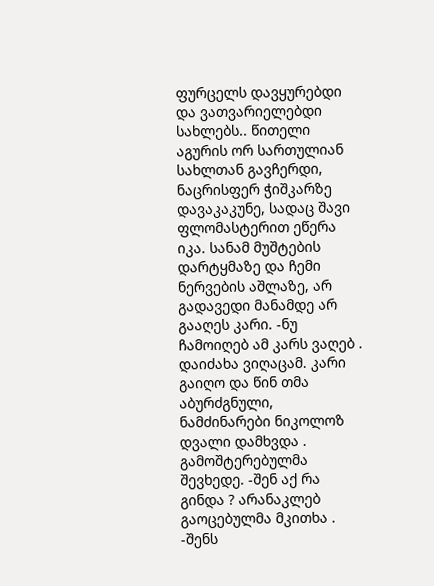ფურცელს დავყურებდი და ვათვარიელებდი სახლებს.. წითელი აგურის ორ სართულიან სახლთან გავჩერდი, ნაცრისფერ ჭიშკარზე დავაკაკუნე, სადაც შავი ფლომასტერით ეწერა იკა. სანამ მუშტების დარტყმაზე და ჩემი ნერვების აშლაზე, არ გადავედი მანამდე არ გააღეს კარი. -ნუ ჩამოიღებ ამ კარს ვაღებ . დაიძახა ვიღაცამ. კარი გაიღო და წინ თმა აბურძგნული, ნამძინარები ნიკოლოზ დვალი დამხვდა . გამოშტერებულმა შევხედე. -შენ აქ რა გინდა ? არანაკლებ გაოცებულმა მკითხა . -შენს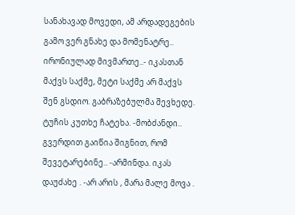სანახავად მოვედი, ამ არდადეგების გამო ვერ გნახე და მომენატრე.. ირონიულად მივმართე..- იკასთან მაქვს საქმე, მეტი საქმე არ მაქვს შენ გსდიო. გაბრაზებულმა შევხედე. ტუჩის კუთხე ჩატეხა. -მობძანდი.. გვერდით გაიწია შიგნით, რომ შევეტარებინე.. -არმინდა. იკას დაუძახე . -არ არის , მარა მალე მოვა .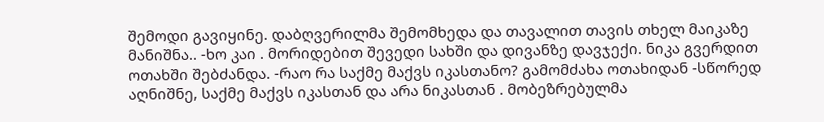შემოდი გავიყინე. დაბღვერილმა შემომხედა და თავალით თავის თხელ მაიკაზე მანიშნა.. -ხო კაი . მორიდებით შევედი სახში და დივანზე დავჯექი. ნიკა გვერდით ოთახში შებძანდა. -რაო რა საქმე მაქვს იკასთანო? გამომძახა ოთახიდან -სწორედ აღნიშნე, საქმე მაქვს იკასთან და არა ნიკასთან . მობეზრებულმა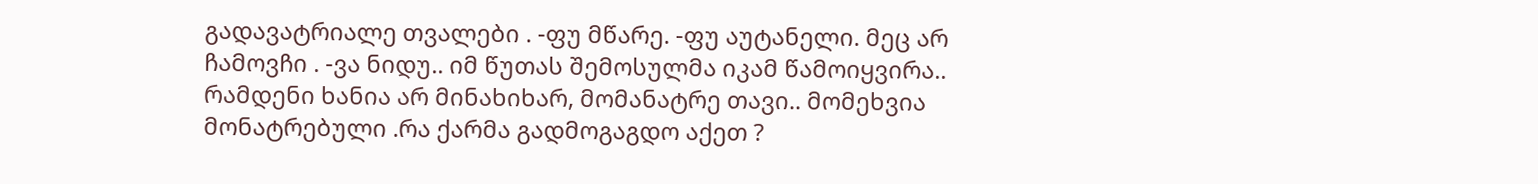გადავატრიალე თვალები . -ფუ მწარე. -ფუ აუტანელი. მეც არ ჩამოვჩი . -ვა ნიდუ.. იმ წუთას შემოსულმა იკამ წამოიყვირა.. რამდენი ხანია არ მინახიხარ, მომანატრე თავი.. მომეხვია მონატრებული .რა ქარმა გადმოგაგდო აქეთ ?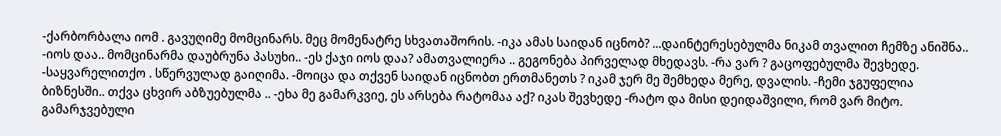-ქარბორბალა იომ . გავუღიმე მომცინარს. მეც მომენატრე სხვათაშორის. -იკა ამას საიდან იცნობ? ...დაინტერესებულმა ნიკამ თვალით ჩემზე ანიშნა.. -იოს დაა.. მომცინარმა დაუბრუნა პასუხი.. -ეს ქაჯი იოს დაა? ამათვალიერა .. გეგონება პირველად მხედავს. -რა ვარ ? გაცოფებულმა შევხედე. -საყვარელითქო . სწერვულად გაიღიმა. -მოიცა და თქვენ საიდან იცნობთ ერთმანეთს ? იკამ ჯერ მე შემხედა მერე, დვალის. -ჩემი ჯგუფელია ბიზნესში.. თქვა ცხვირ აბზუებულმა .. -ეხა მე გამარკვიე, ეს არსება რატომაა აქ? იკას შევხედე -რატო და მისი დეიდაშვილი, რომ ვარ მიტო. გამარჯვებული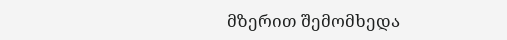მზერით შემომხედა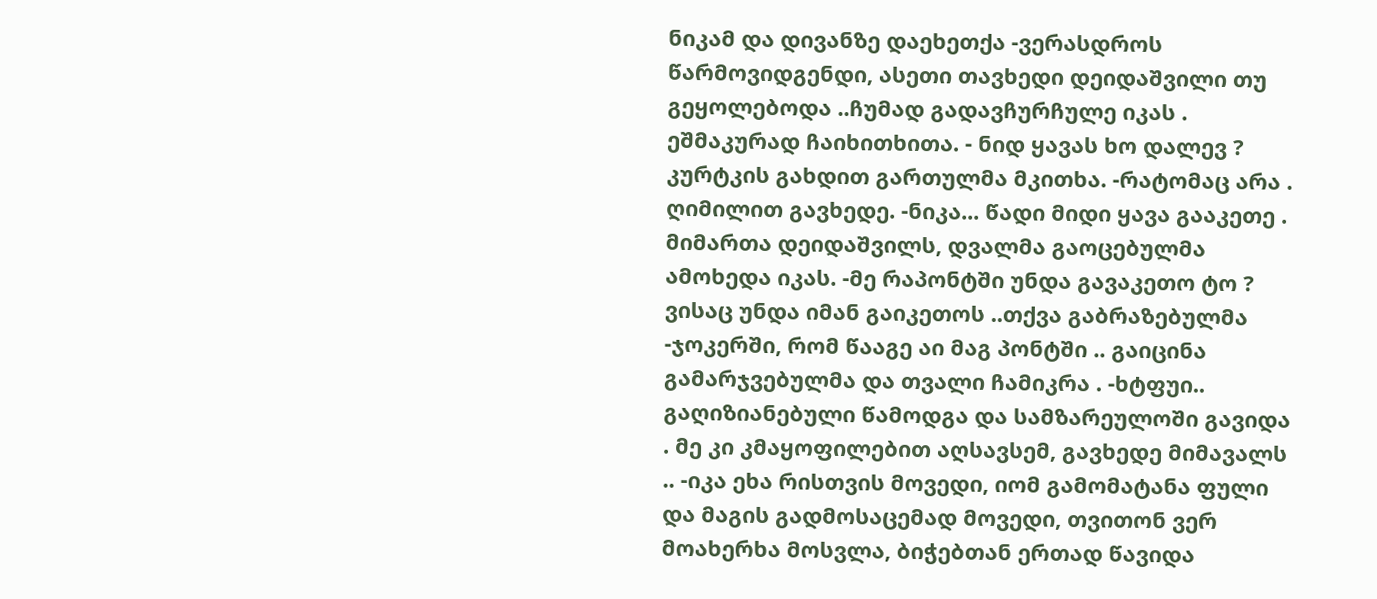ნიკამ და დივანზე დაეხეთქა -ვერასდროს წარმოვიდგენდი, ასეთი თავხედი დეიდაშვილი თუ გეყოლებოდა ..ჩუმად გადავჩურჩულე იკას . ეშმაკურად ჩაიხითხითა. - ნიდ ყავას ხო დალევ ? კურტკის გახდით გართულმა მკითხა. -რატომაც არა . ღიმილით გავხედე. -ნიკა... წადი მიდი ყავა გააკეთე . მიმართა დეიდაშვილს, დვალმა გაოცებულმა ამოხედა იკას. -მე რაპონტში უნდა გავაკეთო ტო ? ვისაც უნდა იმან გაიკეთოს ..თქვა გაბრაზებულმა -ჯოკერში, რომ წააგე აი მაგ პონტში .. გაიცინა გამარჯვებულმა და თვალი ჩამიკრა . -ხტფუი.. გაღიზიანებული წამოდგა და სამზარეულოში გავიდა . მე კი კმაყოფილებით აღსავსემ, გავხედე მიმავალს .. -იკა ეხა რისთვის მოვედი, იომ გამომატანა ფული და მაგის გადმოსაცემად მოვედი, თვითონ ვერ მოახერხა მოსვლა, ბიჭებთან ერთად წავიდა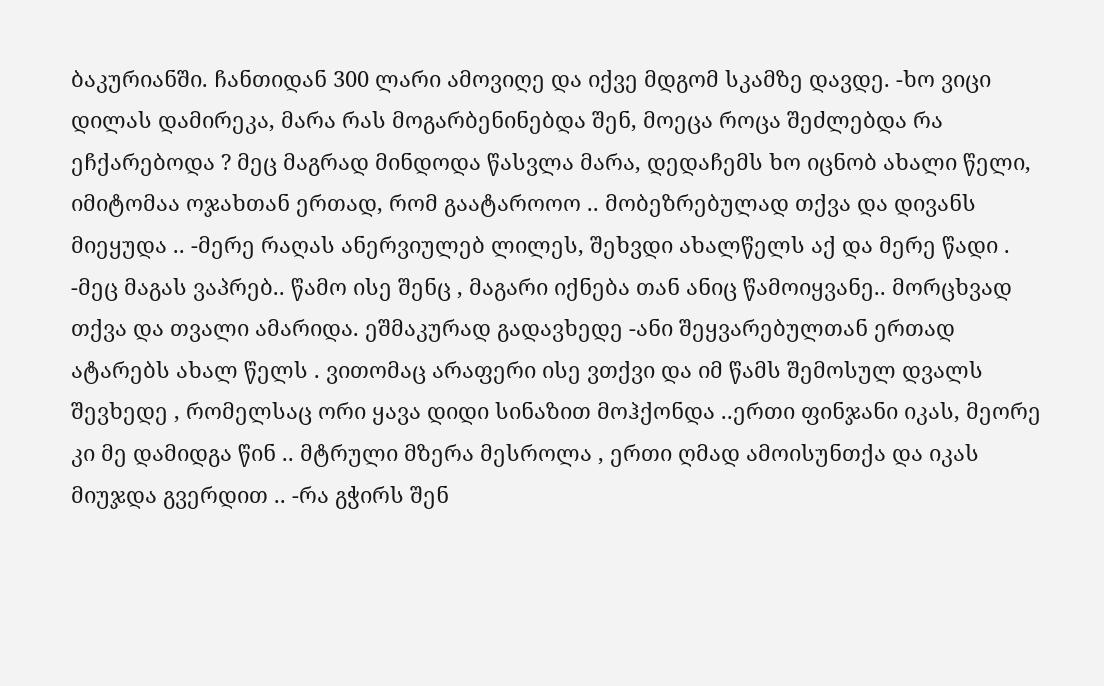ბაკურიანში. ჩანთიდან 300 ლარი ამოვიღე და იქვე მდგომ სკამზე დავდე. -ხო ვიცი დილას დამირეკა, მარა რას მოგარბენინებდა შენ, მოეცა როცა შეძლებდა რა ეჩქარებოდა ? მეც მაგრად მინდოდა წასვლა მარა, დედაჩემს ხო იცნობ ახალი წელი, იმიტომაა ოჯახთან ერთად, რომ გაატაროოო .. მობეზრებულად თქვა და დივანს მიეყუდა .. -მერე რაღას ანერვიულებ ლილეს, შეხვდი ახალწელს აქ და მერე წადი . -მეც მაგას ვაპრებ.. წამო ისე შენც , მაგარი იქნება თან ანიც წამოიყვანე.. მორცხვად თქვა და თვალი ამარიდა. ეშმაკურად გადავხედე -ანი შეყვარებულთან ერთად ატარებს ახალ წელს . ვითომაც არაფერი ისე ვთქვი და იმ წამს შემოსულ დვალს შევხედე , რომელსაც ორი ყავა დიდი სინაზით მოჰქონდა ..ერთი ფინჯანი იკას, მეორე კი მე დამიდგა წინ .. მტრული მზერა მესროლა , ერთი ღმად ამოისუნთქა და იკას მიუჯდა გვერდით .. -რა გჭირს შენ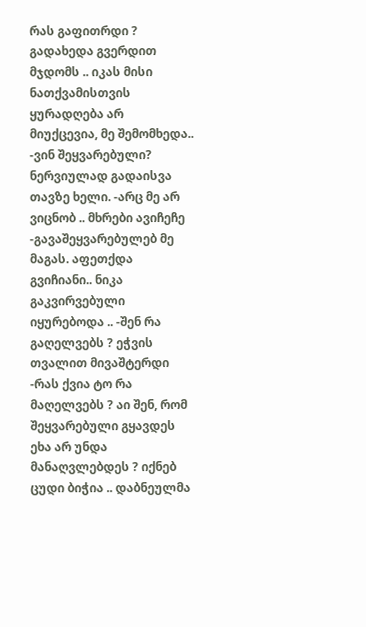რას გაფითრდი ? გადახედა გვერდით მჯდომს .. იკას მისი ნათქვამისთვის ყურადღება არ მიუქცევია, მე შემომხედა.. -ვინ შეყვარებული? ნერვიულად გადაისვა თავზე ხელი. -არც მე არ ვიცნობ .. მხრები ავიჩეჩე -გავაშეყვარებულებ მე მაგას. აფეთქდა გვიჩიანი.. ნიკა გაკვირვებული იყურებოდა .. -შენ რა გაღელვებს ? ეჭვის თვალით მივაშტერდი -რას ქვია ტო რა მაღელვებს ? აი შენ, რომ შეყვარებული გყავდეს ეხა არ უნდა მანაღვლებდეს ? იქნებ ცუდი ბიჭია .. დაბნეულმა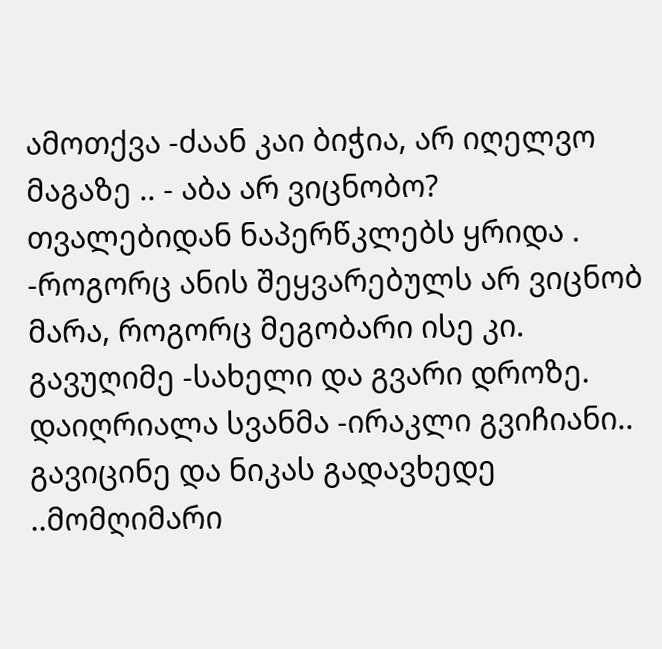ამოთქვა -ძაან კაი ბიჭია, არ იღელვო მაგაზე .. - აბა არ ვიცნობო? თვალებიდან ნაპერწკლებს ყრიდა . -როგორც ანის შეყვარებულს არ ვიცნობ მარა, როგორც მეგობარი ისე კი. გავუღიმე -სახელი და გვარი დროზე. დაიღრიალა სვანმა -ირაკლი გვიჩიანი.. გავიცინე და ნიკას გადავხედე ..მომღიმარი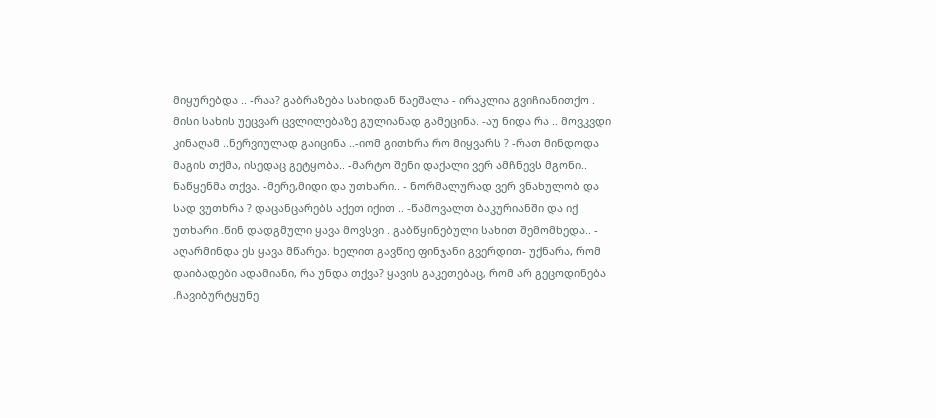მიყურებდა .. -რაა? გაბრაზება სახიდან წაეშალა - ირაკლია გვიჩიანითქო . მისი სახის უეცვარ ცვლილებაზე გულიანად გამეცინა. -აუ ნიდა რა .. მოვკვდი კინაღამ ..ნერვიულად გაიცინა ..-იომ გითხრა რო მიყვარს ? -რათ მინდოდა მაგის თქმა, ისედაც გეტყობა.. -მარტო შენი დაქალი ვერ ამჩნევს მგონი.. ნაწყენმა თქვა. -მერე,მიდი და უთხარი.. - ნორმალურად ვერ ვნახულობ და სად ვუთხრა ? დაცანცარებს აქეთ იქით .. -წამოვალთ ბაკურიანში და იქ უთხარი .წინ დადგმული ყავა მოვსვი . გაბწყინებული სახით შემომხედა.. - აღარმინდა ეს ყავა მწარეა. ხელით გავწიე ფინჯანი გვერდით- უქნარა, რომ დაიბადები ადამიანი, რა უნდა თქვა? ყავის გაკეთებაც, რომ არ გეცოდინება .ჩავიბურტყუნე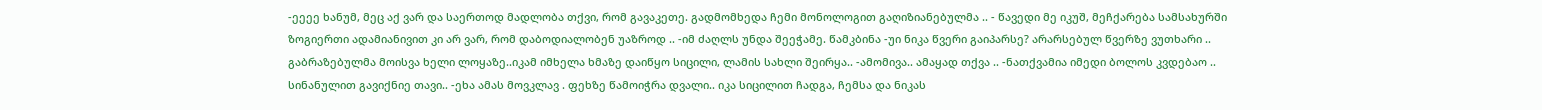-ეეეე ხანუმ, მეც აქ ვარ და საერთოდ მადლობა თქვი, რომ გავაკეთე. გადმომხედა ჩემი მონოლოგით გაღიზიანებულმა .. - წავედი მე იკუშ, მეჩქარება სამსახურში ზოგიერთი ადამიანივით კი არ ვარ, რომ დაბოდიალობენ უაზროდ .. -იმ ძაღლს უნდა შეეჭამე. წამკბინა -უი ნიკა წვერი გაიპარსე? არარსებულ წვერზე ვუთხარი .. გაბრაზებულმა მოისვა ხელი ლოყაზე..იკამ იმხელა ხმაზე დაიწყო სიცილი, ლამის სახლი შეირყა.. -ამომივა.. ამაყად თქვა .. -ნათქვამია იმედი ბოლოს კვდებაო .. სინანულით გავიქნიე თავი.. -ეხა ამას მოვკლავ . ფეხზე წამოიჭრა დვალი.. იკა სიცილით ჩადგა, ჩემსა და ნიკას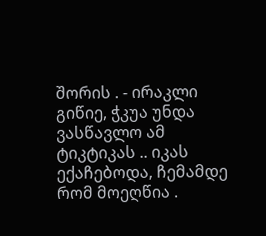შორის . - ირაკლი გიწიე, ჭკუა უნდა ვასწავლო ამ ტიკტიკას .. იკას ექაჩებოდა, ჩემამდე რომ მოეღწია .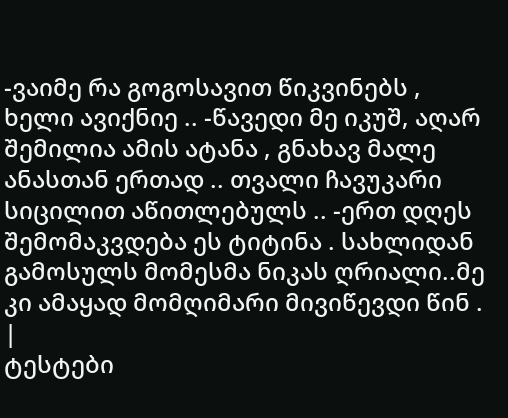-ვაიმე რა გოგოსავით წიკვინებს , ხელი ავიქნიე .. -წავედი მე იკუშ, აღარ შემილია ამის ატანა , გნახავ მალე ანასთან ერთად .. თვალი ჩავუკარი სიცილით აწითლებულს .. -ერთ დღეს შემომაკვდება ეს ტიტინა . სახლიდან გამოსულს მომესმა ნიკას ღრიალი..მე კი ამაყად მომღიმარი მივიწევდი წინ . |
ტესტები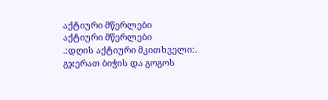აქტიური მწერლები
აქტიური მწერლები
.:დღის აქტიური მკითხველი:.
გჯერათ ბიჭის და გოგოს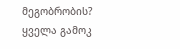მეგობრობის?
ყველა გამოკ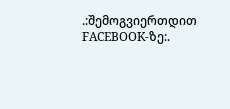.:შემოგვიერთდით FACEBOOK-ზე:.